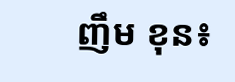ញឹម ខុន៖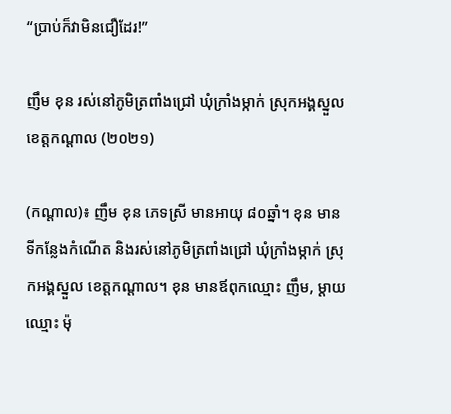“ប្រាប់ក៏វាមិនជឿដែរ!”

ញឹម ខុន រស់នៅភូមិត្រពាំងជ្រៅ ឃុំក្រាំងម្កាក់ ស្រុកអង្គស្នួល ខេត្តកណ្ដាល (២០២១)

(កណ្ដាល)៖ ញឹម ខុន ភេទស្រី មានអាយុ ៨០ឆ្នាំ។ ខុន មានទីកន្លែងកំណើត និងរស់នៅភូមិត្រពាំងជ្រៅ ឃុំក្រាំងម្កាក់ ស្រុកអង្គស្នួល ខេត្តកណ្ដាល។ ខុន មានឪពុកឈ្មោះ ញឹម, ម្ដាយឈ្មោះ ម៉ុ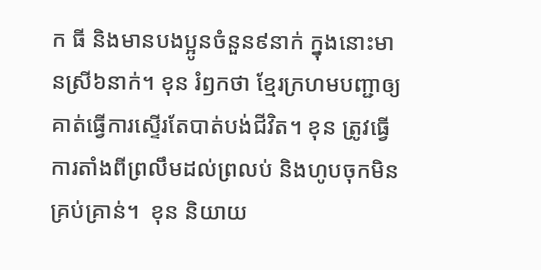ក ធី និងមានបងប្អូនចំនួន៩នាក់ ក្នុងនោះមានស្រី៦នាក់។ ខុន រំឭកថា ខ្មែរក្រហមបញ្ជាឲ្យគាត់ធ្វើការស្ទើរតែបាត់បង់ជីវិត។ ខុន ត្រូវធ្វើការតាំងពីព្រលឹមដល់ព្រលប់ និងហូបចុកមិនគ្រប់គ្រាន់។  ខុន និយាយ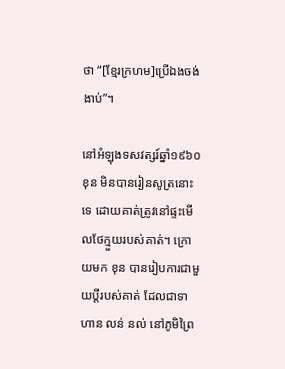ថា “[ខ្មែរក្រហម]ប្រើឯងចង់ងាប់”។

នៅអំឡុងទសវត្សរ៍ឆ្នាំ១៩៦០ ខុន មិនបានរៀនសូត្រនោះទេ ដោយគាត់ត្រូវនៅផ្ទះមើលថែក្មួយរបស់គាត់។ ក្រោយមក ខុន បានរៀបការជាមួយប្តីរបស់គាត់ ដែលជាទាហាន លន់ នល់ នៅភូមិព្រៃ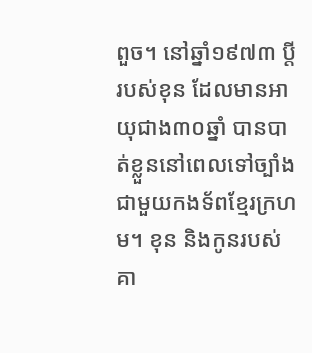ពួច។ នៅឆ្នាំ១៩៧៣ ប្តីរបស់ខុន ដែលមានអាយុជាង៣០ឆ្នាំ បានបាត់ខ្លួននៅពេលទៅច្បាំងជាមួយកងទ័ពខ្មែរក្រហម។ ខុន និងកូនរបស់គា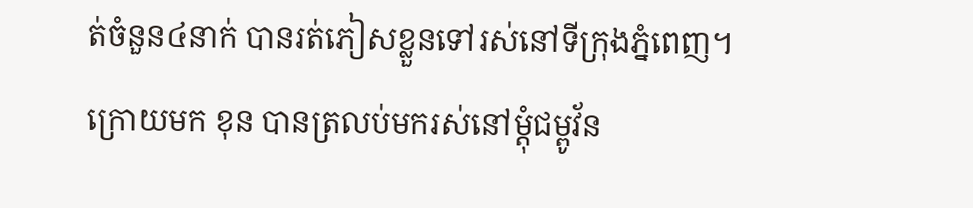ត់ចំនួន៤នាក់ បានរត់ភៀសខ្លួនទៅរស់នៅទីក្រុងភ្នំពេញ។ ក្រោយមក ខុន បានត្រលប់មករស់នៅម្តុំជម្ពូវ័ន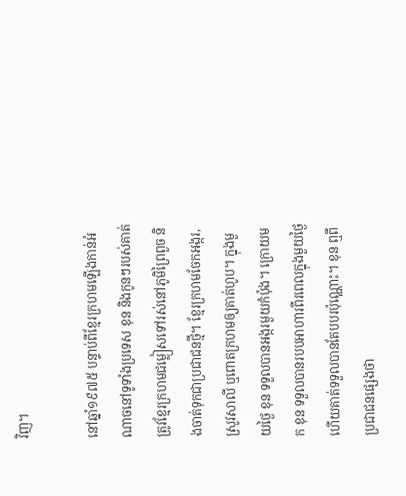វិញ។

នៅឆ្នាំ១៩៧៥ បន្ទាប់ពីខ្មែរក្រហមឡើងកាន់អំណាចនៅទូទាំងប្រទេស ខុន និងកូនៗរបស់គាត់ ត្រូវខ្មែរក្រហមជម្លៀសទៅរស់នៅភូមិព្រៃពួច និងចាត់ទុកជាប្រជាជនថ្មី។ ខ្មែរក្រហមចែកអង្ករ, ស្រូវសាលី ឬពោតក្រហមឲ្យគាត់ហូប។ ក្នុងមួយថ្ងៃ ខុន ទទួលបានអង្ករមួយកំប៉ុង។ ក្រោយមក ខុន ទទួលបានរបបអាហារពីរពេលក្នុងមួយថ្ងៃ ហើយគាត់ទទួលបានតែបបរប៉ុណ្ណោះ។ ខុន ឮពីប្រជាជនផ្សេងថា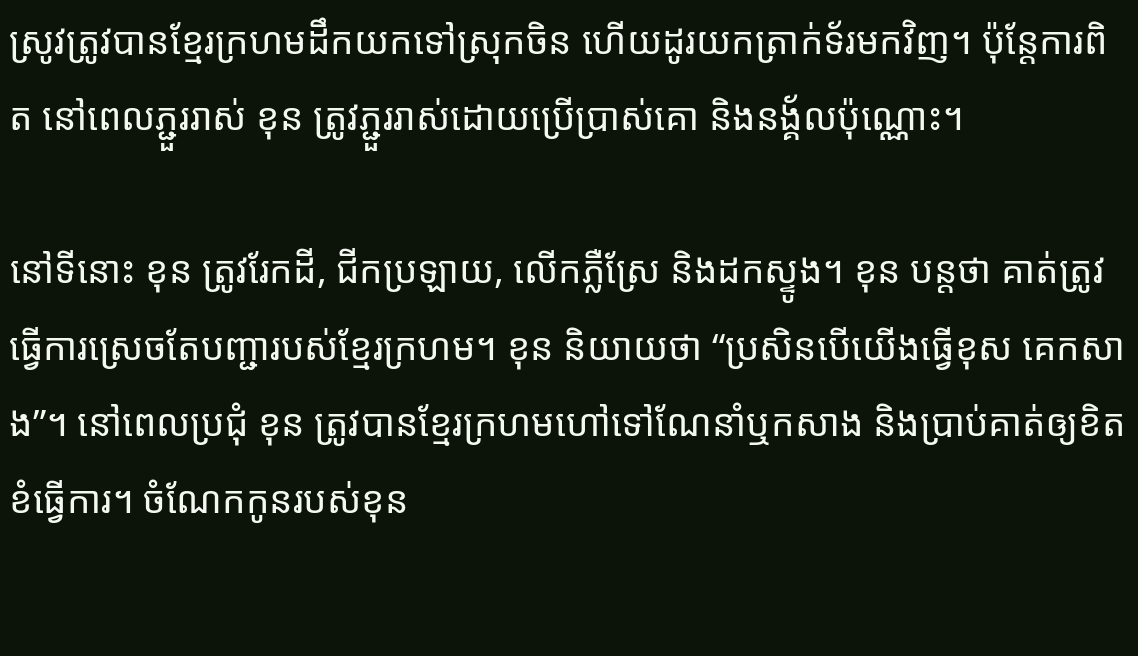ស្រូវត្រូវបានខ្មែរក្រហមដឹកយកទៅស្រុកចិន ហើយដូរយកត្រាក់ទ័រមកវិញ។ ប៉ុន្តែការពិត នៅពេលភ្ជួររាស់ ខុន ត្រូវភ្ជួររាស់ដោយប្រើប្រាស់គោ និងនង្គ័លប៉ុណ្ណោះ។

នៅទីនោះ ខុន ត្រូវរែកដី, ជីកប្រឡាយ, លើកភ្លឺស្រែ និងដកស្ទូង។ ខុន បន្ដថា គាត់ត្រូវធ្វើការស្រេចតែបញ្ជារបស់ខ្មែរក្រហម។ ខុន និយាយថា “ប្រសិនបើយើងធ្វើខុស គេកសាង”។ នៅពេលប្រជុំ ខុន ត្រូវបានខ្មែរក្រហមហៅទៅណែនាំឬកសាង និងប្រាប់គាត់ឲ្យខិតខំធ្វើការ។ ចំណែកកូនរបស់ខុន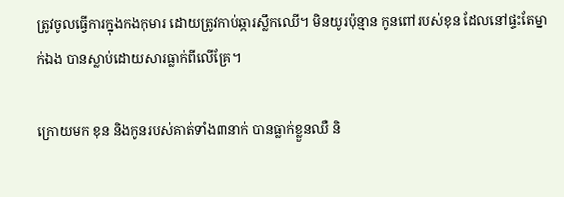ត្រូវចូលធ្វើការក្នុងកងកុមារ ដោយត្រូវកាប់ឆ្ការស្លឹកឈើ។ មិនយូរប៉ុន្មាន កូនពៅរបស់ខុន ដែលនៅផ្ទះតែម្នាក់ឯង បានស្លាប់ដោយសារធ្លាក់ពីលើគ្រែ។

ក្រោយមក ខុន និងកូនរបស់គាត់ទាំង៣នាក់ បានធ្លាក់ខ្លួនឈឺ និ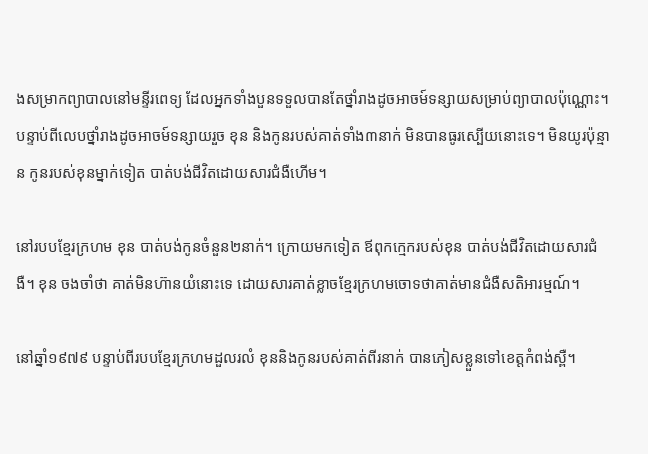ងសម្រាកព្យាបាលនៅមន្ទីរពេទ្យ ដែលអ្នកទាំងបួនទទួលបានតែថ្នាំរាងដូចអាចម៍ទន្សាយសម្រាប់ព្យាបាលប៉ុណ្ណោះ។ បន្ទាប់ពីលេបថ្នាំរាងដូចអាចម៍ទន្សាយរួច ខុន និងកូនរបស់គាត់ទាំង៣នាក់ មិនបានធូរស្បើយនោះទេ។ មិនយូរប៉ុន្មាន កូនរបស់ខុនម្នាក់ទៀត បាត់បង់ជីវិតដោយសារជំងឺហើម។

នៅរបបខ្មែរក្រហម ខុន បាត់បង់កូនចំនួន២នាក់។ ក្រោយមកទៀត ឪពុកក្មេករបស់ខុន បាត់បង់ជីវិតដោយសារជំងឺ។ ខុន ចងចាំថា គាត់មិនហ៊ានយំនោះទេ ដោយសារគាត់ខ្លាចខ្មែរក្រហមចោទថាគាត់មានជំងឺសតិអារម្មណ៍។

នៅឆ្នាំ១៩៧៩ បន្ទាប់ពីរបបខ្មែរក្រហមដួលរលំ ខុននិងកូនរបស់គាត់ពីរនាក់ បានភៀសខ្លួនទៅខេត្តកំពង់ស្ពឺ។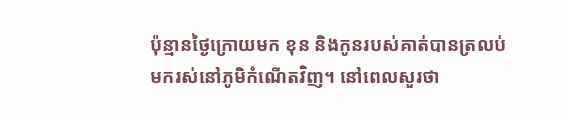ប៉ុន្មានថ្ងៃក្រោយមក ខុន និងកូនរបស់គាត់បានត្រលប់មករស់នៅភូមិកំណើតវិញ។ នៅពេលសួរថា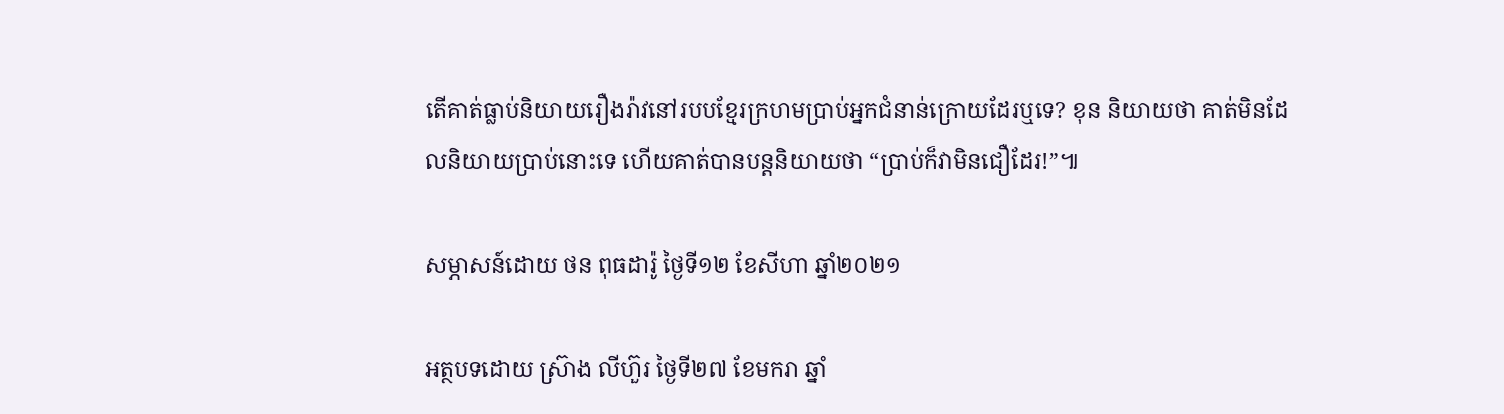តើគាត់ធ្លាប់និយាយរឿងរ៉ាវនៅរបបខ្មែរក្រហមប្រាប់អ្នកជំនាន់ក្រោយដែរឬទេ? ខុន និយាយថា គាត់មិនដែលនិយាយប្រាប់នោះទេ ហើយគាត់បានបន្តនិយាយថា “ប្រាប់ក៏វាមិនជឿដែរ!”៕

សម្ភាសន៍ដោយ ថន ពុធដារ៉ូ ថ្ងៃទី១២ ខែសីហា ឆ្នាំ២០២១

អត្ថបទដោយ ស្រ៊ាង លីហ៊ួរ ថ្ងៃទី២៧ ខែមករា ឆ្នាំ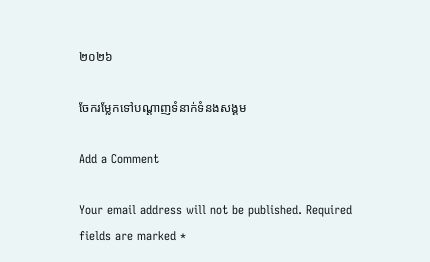២០២៦

ចែករម្លែកទៅបណ្តាញទំនាក់ទំនងសង្គម

Add a Comment

Your email address will not be published. Required fields are marked *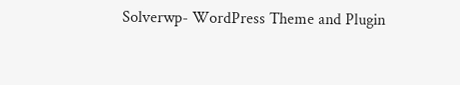Solverwp- WordPress Theme and Plugin